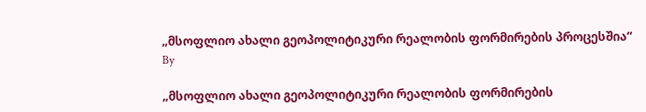„მსოფლიო ახალი გეოპოლიტიკური რეალობის ფორმირების პროცესშია“
By

„მსოფლიო ახალი გეოპოლიტიკური რეალობის ფორმირების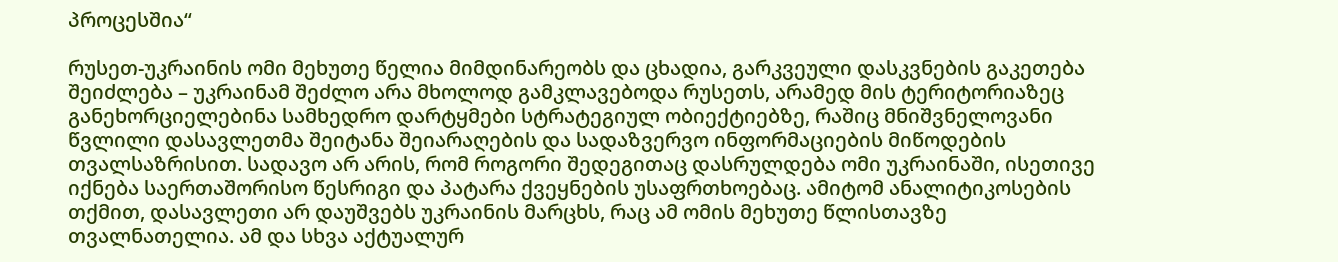პროცესშია“

რუსეთ-უკრაინის ომი მეხუთე წელია მიმდინარეობს და ცხადია, გარკვეული დასკვნების გაკეთება შეიძლება – უკრაინამ შეძლო არა მხოლოდ გამკლავებოდა რუსეთს, არამედ მის ტერიტორიაზეც განეხორციელებინა სამხედრო დარტყმები სტრატეგიულ ობიექტიებზე, რაშიც მნიშვნელოვანი წვლილი დასავლეთმა შეიტანა შეიარაღების და სადაზვერვო ინფორმაციების მიწოდების თვალსაზრისით. სადავო არ არის, რომ როგორი შედეგითაც დასრულდება ომი უკრაინაში, ისეთივე იქნება საერთაშორისო წესრიგი და პატარა ქვეყნების უსაფრთხოებაც. ამიტომ ანალიტიკოსების თქმით, დასავლეთი არ დაუშვებს უკრაინის მარცხს, რაც ამ ომის მეხუთე წლისთავზე თვალნათელია. ამ და სხვა აქტუალურ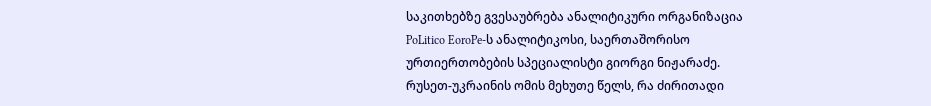საკითხებზე გვესაუბრება ანალიტიკური ორგანიზაცია PoLitico EoroPe-ს ანალიტიკოსი, საერთაშორისო ურთიერთობების სპეციალისტი გიორგი ნიჟარაძე.
რუსეთ-უკრაინის ომის მეხუთე წელს, რა ძირითადი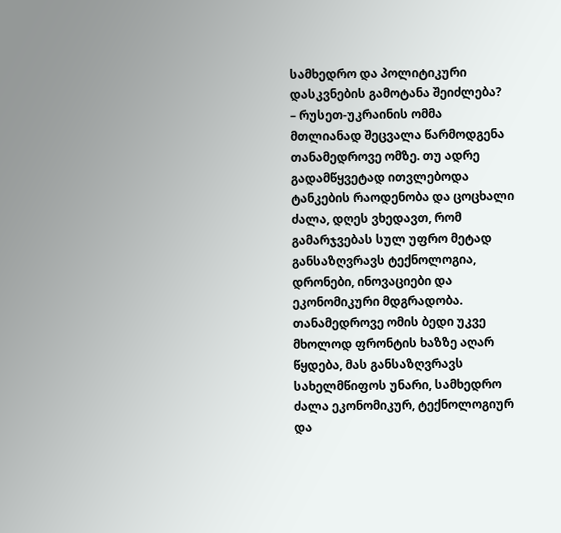სამხედრო და პოლიტიკური დასკვნების გამოტანა შეიძლება?
– რუსეთ-უკრაინის ომმა მთლიანად შეცვალა წარმოდგენა თანამედროვე ომზე. თუ ადრე გადამწყვეტად ითვლებოდა ტანკების რაოდენობა და ცოცხალი ძალა, დღეს ვხედავთ, რომ გამარჯვებას სულ უფრო მეტად განსაზღვრავს ტექნოლოგია, დრონები, ინოვაციები და ეკონომიკური მდგრადობა. თანამედროვე ომის ბედი უკვე მხოლოდ ფრონტის ხაზზე აღარ წყდება, მას განსაზღვრავს სახელმწიფოს უნარი, სამხედრო ძალა ეკონომიკურ, ტექნოლოგიურ და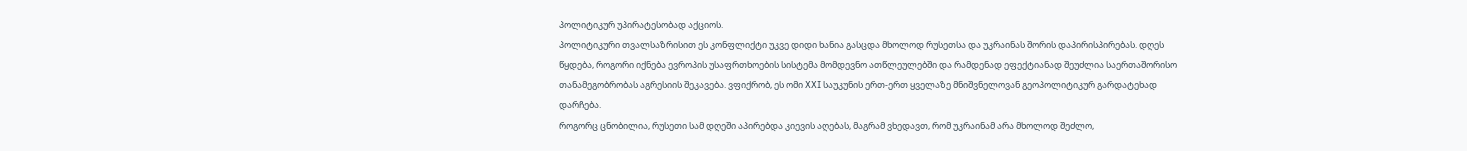პოლიტიკურ უპირატესობად აქციოს.
პოლიტიკური თვალსაზრისით ეს კონფლიქტი უკვე დიდი ხანია გასცდა მხოლოდ რუსეთსა და უკრაინას შორის დაპირისპირებას. დღეს წყდება, როგორი იქნება ევროპის უსაფრთხოების სისტემა მომდევნო ათწლეულებში და რამდენად ეფექტიანად შეუძლია საერთაშორისო თანამეგობრობას აგრესიის შეკავება. ვფიქრობ, ეს ომი XXI საუკუნის ერთ-ერთ ყველაზე მნიშვნელოვან გეოპოლიტიკურ გარდატეხად დარჩება.
როგორც ცნობილია, რუსეთი სამ დღეში აპირებდა კიევის აღებას, მაგრამ ვხედავთ, რომ უკრაინამ არა მხოლოდ შეძლო,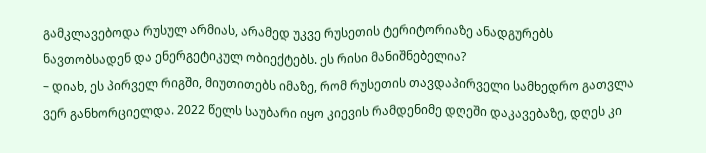გამკლავებოდა რუსულ არმიას, არამედ უკვე რუსეთის ტერიტორიაზე ანადგურებს ნავთობსადენ და ენერგეტიკულ ობიექტებს. ეს რისი მანიშნებელია?
– დიახ, ეს პირველ რიგში, მიუთითებს იმაზე, რომ რუსეთის თავდაპირველი სამხედრო გათვლა ვერ განხორციელდა. 2022 წელს საუბარი იყო კიევის რამდენიმე დღეში დაკავებაზე, დღეს კი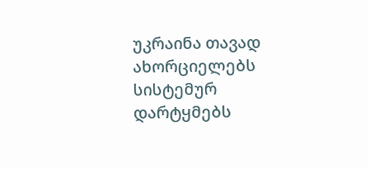უკრაინა თავად ახორციელებს სისტემურ დარტყმებს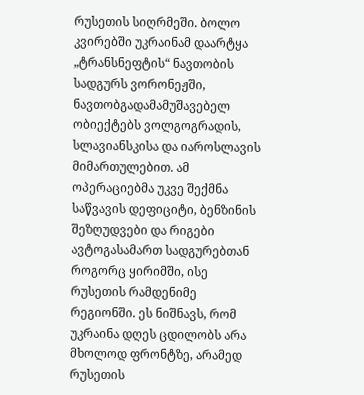რუსეთის სიღრმეში. ბოლო კვირებში უკრაინამ დაარტყა „ტრანსნეფტის“ ნავთობის სადგურს ვორონეჟში, ნავთობგადამამუშავებელ ობიექტებს ვოლგოგრადის, სლავიანსკისა და იაროსლავის მიმართულებით. ამ ოპერაციებმა უკვე შექმნა საწვავის დეფიციტი, ბენზინის შეზღუდვები და რიგები ავტოგასამართ სადგურებთან როგორც ყირიმში, ისე რუსეთის რამდენიმე რეგიონში. ეს ნიშნავს, რომ უკრაინა დღეს ცდილობს არა მხოლოდ ფრონტზე, არამედ რუსეთის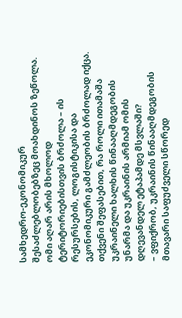სამხედრო-ეკონომიკურ შესაძლებლობებზეც მოახდინოს ზეწოლა. ომი აღარ არის მხოლოდ ტერიტორიებისთვის ბრძოლა – ის რესურსების, ლოგისტიკისა და ეკონომიკური გამძლეობის ბრძოლად იქცა.
თქვენი შეფასებით, რა როლი ითამაშა უკრაინელი ხალხის წინააღმდეგობის უნარმა და უკრაინის არმიამ ომის დღევანდელ ეტაპამდე მსვლაში?
– ვფიქრობ, უკრაინის წინააღმდეგობის მთავარი საფუძველი სწორედ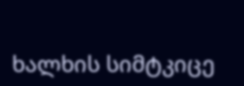ხალხის სიმტკიცე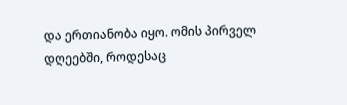და ერთიანობა იყო. ომის პირველ დღეებში, როდესაც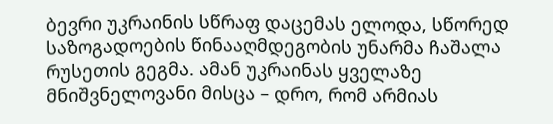ბევრი უკრაინის სწრაფ დაცემას ელოდა, სწორედ საზოგადოების წინააღმდეგობის უნარმა ჩაშალა რუსეთის გეგმა. ამან უკრაინას ყველაზე მნიშვნელოვანი მისცა – დრო, რომ არმიას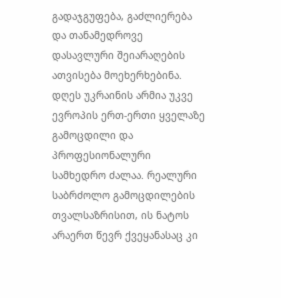გადაჯგუფება, გაძლიერება და თანამედროვე დასავლური შეიარაღების ათვისება მოეხერხებინა. დღეს უკრაინის არმია უკვე ევროპის ერთ-ერთი ყველაზე გამოცდილი და პროფესიონალური სამხედრო ძალაა. რეალური საბრძოლო გამოცდილების თვალსაზრისით, ის ნატოს არაერთ წევრ ქვეყანასაც კი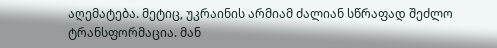აღემატება. მეტიც, უკრაინის არმიამ ძალიან სწრაფად შეძლო ტრანსფორმაცია. მან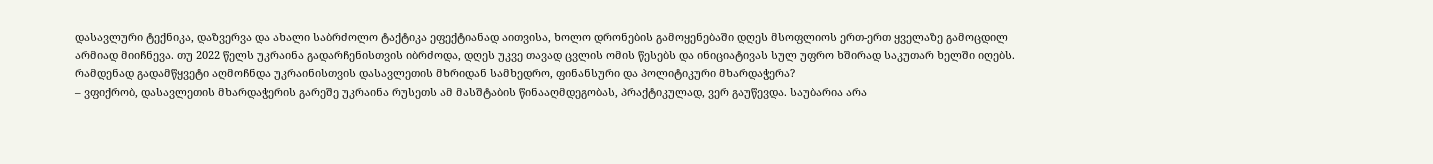დასავლური ტექნიკა, დაზვერვა და ახალი საბრძოლო ტაქტიკა ეფექტიანად აითვისა, ხოლო დრონების გამოყენებაში დღეს მსოფლიოს ერთ-ერთ ყველაზე გამოცდილ არმიად მიიჩნევა. თუ 2022 წელს უკრაინა გადარჩენისთვის იბრძოდა, დღეს უკვე თავად ცვლის ომის წესებს და ინიციატივას სულ უფრო ხშირად საკუთარ ხელში იღებს.
რამდენად გადამწყვეტი აღმოჩნდა უკრაინისთვის დასავლეთის მხრიდან სამხედრო, ფინანსური და პოლიტიკური მხარდაჭერა?
– ვფიქრობ, დასავლეთის მხარდაჭერის გარეშე უკრაინა რუსეთს ამ მასშტაბის წინააღმდეგობას, პრაქტიკულად, ვერ გაუწევდა. საუბარია არა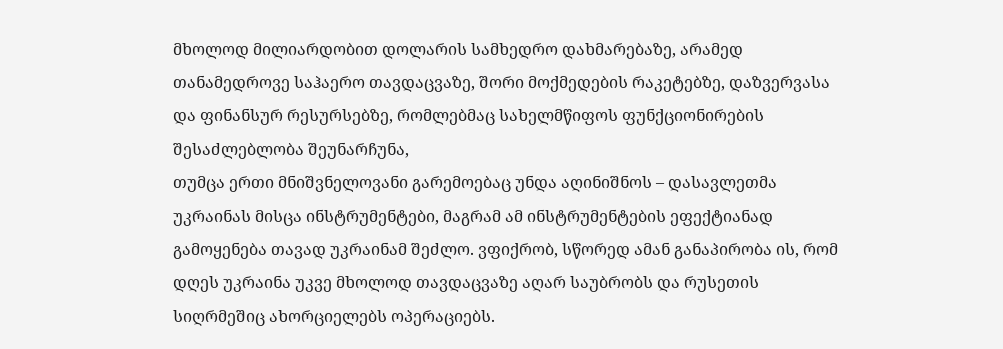მხოლოდ მილიარდობით დოლარის სამხედრო დახმარებაზე, არამედ თანამედროვე საჰაერო თავდაცვაზე, შორი მოქმედების რაკეტებზე, დაზვერვასა და ფინანსურ რესურსებზე, რომლებმაც სახელმწიფოს ფუნქციონირების შესაძლებლობა შეუნარჩუნა,
თუმცა ერთი მნიშვნელოვანი გარემოებაც უნდა აღინიშნოს – დასავლეთმა უკრაინას მისცა ინსტრუმენტები, მაგრამ ამ ინსტრუმენტების ეფექტიანად გამოყენება თავად უკრაინამ შეძლო. ვფიქრობ, სწორედ ამან განაპირობა ის, რომ დღეს უკრაინა უკვე მხოლოდ თავდაცვაზე აღარ საუბრობს და რუსეთის სიღრმეშიც ახორციელებს ოპერაციებს.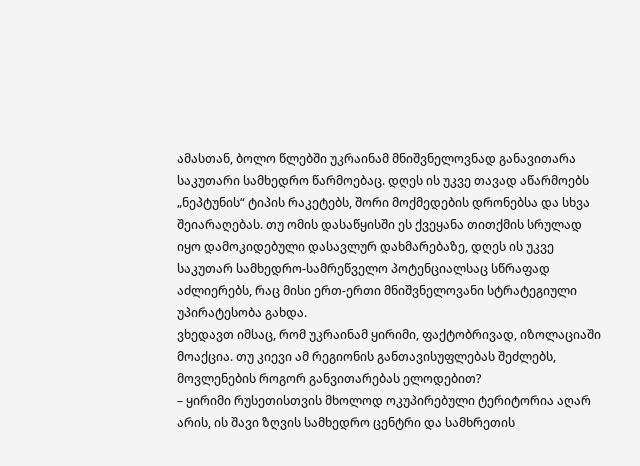ამასთან, ბოლო წლებში უკრაინამ მნიშვნელოვნად განავითარა საკუთარი სამხედრო წარმოებაც. დღეს ის უკვე თავად აწარმოებს „ნეპტუნის“ ტიპის რაკეტებს, შორი მოქმედების დრონებსა და სხვა შეიარაღებას. თუ ომის დასაწყისში ეს ქვეყანა თითქმის სრულად იყო დამოკიდებული დასავლურ დახმარებაზე, დღეს ის უკვე საკუთარ სამხედრო-სამრეწველო პოტენციალსაც სწრაფად აძლიერებს, რაც მისი ერთ-ერთი მნიშვნელოვანი სტრატეგიული უპირატესობა გახდა.
ვხედავთ იმსაც, რომ უკრაინამ ყირიმი, ფაქტობრივად, იზოლაციაში მოაქცია. თუ კიევი ამ რეგიონის განთავისუფლებას შეძლებს, მოვლენების როგორ განვითარებას ელოდებით?
– ყირიმი რუსეთისთვის მხოლოდ ოკუპირებული ტერიტორია აღარ არის, ის შავი ზღვის სამხედრო ცენტრი და სამხრეთის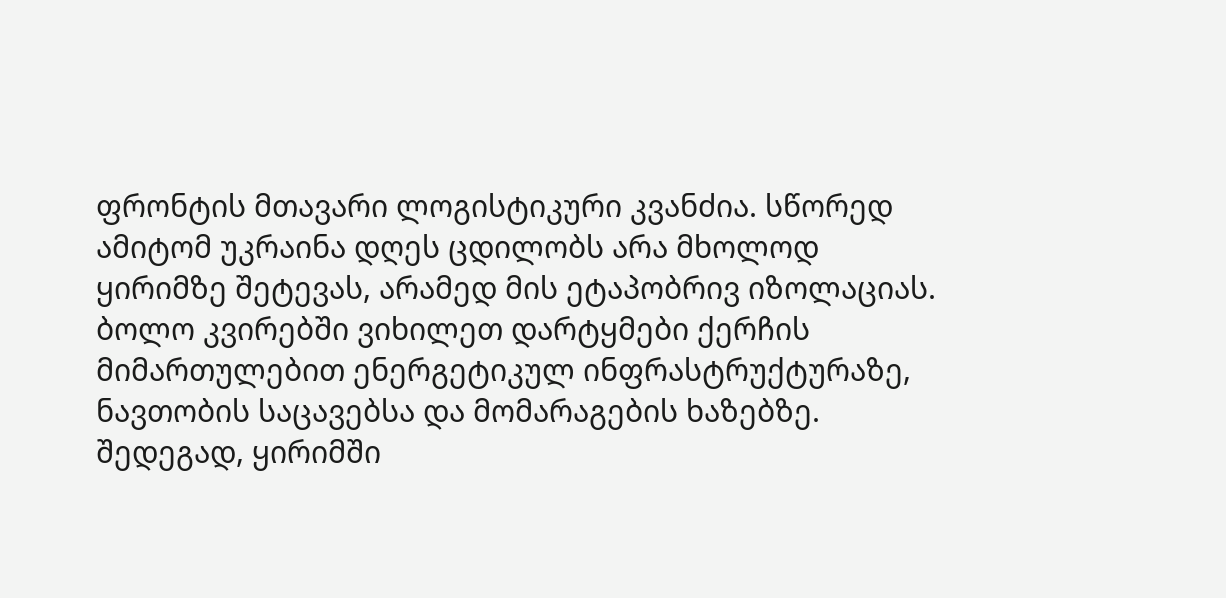ფრონტის მთავარი ლოგისტიკური კვანძია. სწორედ ამიტომ უკრაინა დღეს ცდილობს არა მხოლოდ ყირიმზე შეტევას, არამედ მის ეტაპობრივ იზოლაციას.
ბოლო კვირებში ვიხილეთ დარტყმები ქერჩის მიმართულებით ენერგეტიკულ ინფრასტრუქტურაზე, ნავთობის საცავებსა და მომარაგების ხაზებზე. შედეგად, ყირიმში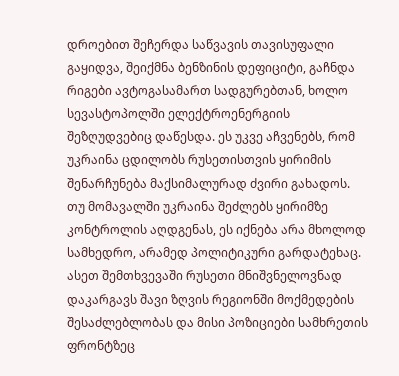დროებით შეჩერდა საწვავის თავისუფალი გაყიდვა, შეიქმნა ბენზინის დეფიციტი, გაჩნდა რიგები ავტოგასამართ სადგურებთან, ხოლო სევასტოპოლში ელექტროენერგიის შეზღუდვებიც დაწესდა. ეს უკვე აჩვენებს, რომ უკრაინა ცდილობს რუსეთისთვის ყირიმის შენარჩუნება მაქსიმალურად ძვირი გახადოს.
თუ მომავალში უკრაინა შეძლებს ყირიმზე კონტროლის აღდგენას, ეს იქნება არა მხოლოდ სამხედრო, არამედ პოლიტიკური გარდატეხაც. ასეთ შემთხვევაში რუსეთი მნიშვნელოვნად დაკარგავს შავი ზღვის რეგიონში მოქმედების შესაძლებლობას და მისი პოზიციები სამხრეთის ფრონტზეც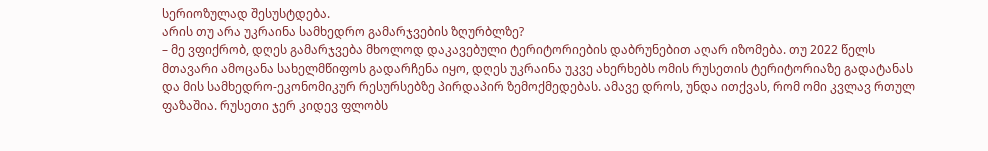სერიოზულად შესუსტდება.
არის თუ არა უკრაინა სამხედრო გამარჯვების ზღურბლზე?
– მე ვფიქრობ, დღეს გამარჯვება მხოლოდ დაკავებული ტერიტორიების დაბრუნებით აღარ იზომება. თუ 2022 წელს მთავარი ამოცანა სახელმწიფოს გადარჩენა იყო, დღეს უკრაინა უკვე ახერხებს ომის რუსეთის ტერიტორიაზე გადატანას და მის სამხედრო-ეკონომიკურ რესურსებზე პირდაპირ ზემოქმედებას. ამავე დროს, უნდა ითქვას, რომ ომი კვლავ რთულ ფაზაშია. რუსეთი ჯერ კიდევ ფლობს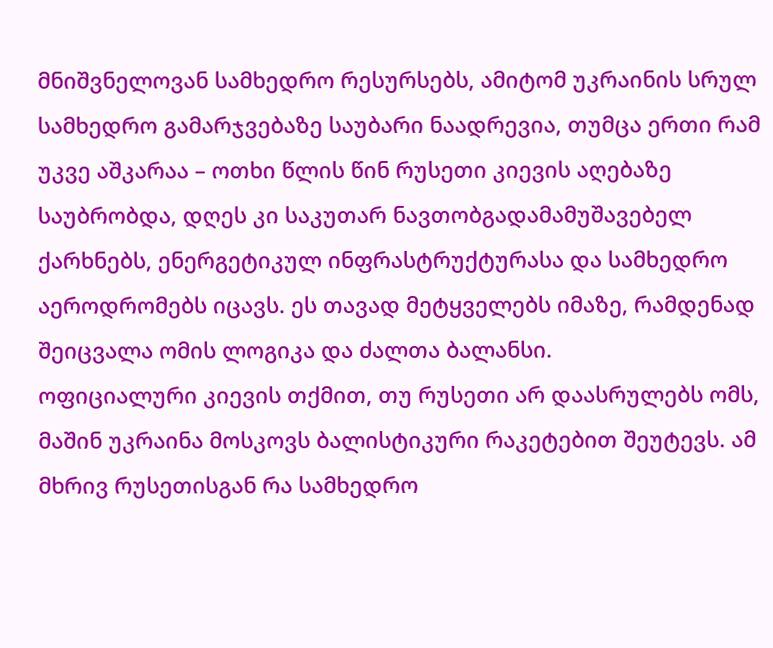მნიშვნელოვან სამხედრო რესურსებს, ამიტომ უკრაინის სრულ სამხედრო გამარჯვებაზე საუბარი ნაადრევია, თუმცა ერთი რამ უკვე აშკარაა – ოთხი წლის წინ რუსეთი კიევის აღებაზე საუბრობდა, დღეს კი საკუთარ ნავთობგადამამუშავებელ ქარხნებს, ენერგეტიკულ ინფრასტრუქტურასა და სამხედრო აეროდრომებს იცავს. ეს თავად მეტყველებს იმაზე, რამდენად შეიცვალა ომის ლოგიკა და ძალთა ბალანსი.
ოფიციალური კიევის თქმით, თუ რუსეთი არ დაასრულებს ომს, მაშინ უკრაინა მოსკოვს ბალისტიკური რაკეტებით შეუტევს. ამ მხრივ რუსეთისგან რა სამხედრო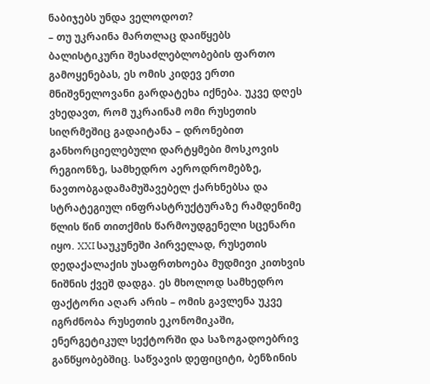ნაბიჯებს უნდა ველოდოთ?
– თუ უკრაინა მართლაც დაიწყებს ბალისტიკური შესაძლებლობების ფართო გამოყენებას, ეს ომის კიდევ ერთი მნიშვნელოვანი გარდატეხა იქნება. უკვე დღეს ვხედავთ, რომ უკრაინამ ომი რუსეთის სიღრმეშიც გადაიტანა – დრონებით განხორციელებული დარტყმები მოსკოვის რეგიონზე, სამხედრო აეროდრომებზე, ნავთობგადამამუშავებელ ქარხნებსა და სტრატეგიულ ინფრასტრუქტურაზე რამდენიმე წლის წინ თითქმის წარმოუდგენელი სცენარი იყო. XXI საუკუნეში პირველად, რუსეთის დედაქალაქის უსაფრთხოება მუდმივი კითხვის ნიშნის ქვეშ დადგა. ეს მხოლოდ სამხედრო ფაქტორი აღარ არის – ომის გავლენა უკვე იგრძნობა რუსეთის ეკონომიკაში, ენერგეტიკულ სექტორში და საზოგადოებრივ განწყობებშიც. საწვავის დეფიციტი, ბენზინის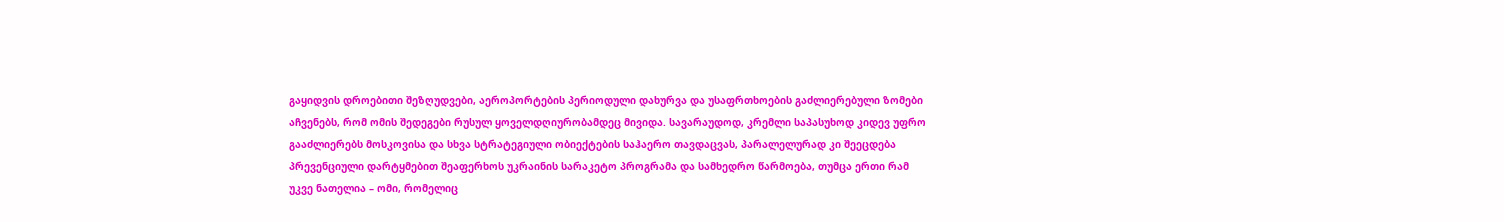გაყიდვის დროებითი შეზღუდვები, აეროპორტების პერიოდული დახურვა და უსაფრთხოების გაძლიერებული ზომები აჩვენებს, რომ ომის შედეგები რუსულ ყოველდღიურობამდეც მივიდა. სავარაუდოდ, კრემლი საპასუხოდ კიდევ უფრო გააძლიერებს მოსკოვისა და სხვა სტრატეგიული ობიექტების საჰაერო თავდაცვას, პარალელურად კი შეეცდება პრევენციული დარტყმებით შეაფერხოს უკრაინის სარაკეტო პროგრამა და სამხედრო წარმოება, თუმცა ერთი რამ უკვე ნათელია – ომი, რომელიც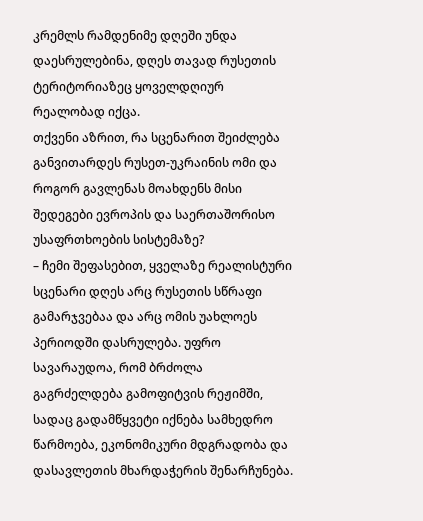კრემლს რამდენიმე დღეში უნდა დაესრულებინა, დღეს თავად რუსეთის ტერიტორიაზეც ყოველდღიურ რეალობად იქცა.
თქვენი აზრით, რა სცენარით შეიძლება განვითარდეს რუსეთ-უკრაინის ომი და როგორ გავლენას მოახდენს მისი შედეგები ევროპის და საერთაშორისო უსაფრთხოების სისტემაზე?
– ჩემი შეფასებით, ყველაზე რეალისტური სცენარი დღეს არც რუსეთის სწრაფი გამარჯვებაა და არც ომის უახლოეს პერიოდში დასრულება. უფრო სავარაუდოა, რომ ბრძოლა გაგრძელდება გამოფიტვის რეჟიმში, სადაც გადამწყვეტი იქნება სამხედრო წარმოება, ეკონომიკური მდგრადობა და დასავლეთის მხარდაჭერის შენარჩუნება.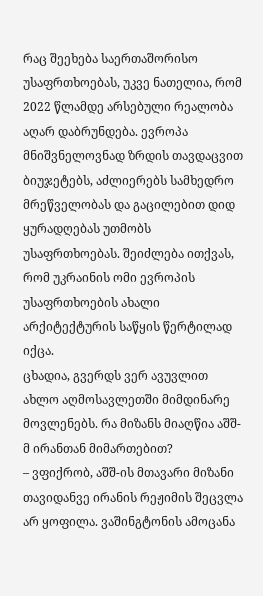რაც შეეხება საერთაშორისო უსაფრთხოებას, უკვე ნათელია, რომ 2022 წლამდე არსებული რეალობა აღარ დაბრუნდება. ევროპა მნიშვნელოვნად ზრდის თავდაცვით ბიუჯეტებს, აძლიერებს სამხედრო მრეწველობას და გაცილებით დიდ ყურადღებას უთმობს უსაფრთხოებას. შეიძლება ითქვას, რომ უკრაინის ომი ევროპის უსაფრთხოების ახალი არქიტექტურის საწყის წერტილად იქცა.
ცხადია, გვერდს ვერ ავუვლით ახლო აღმოსავლეთში მიმდინარე მოვლენებს. რა მიზანს მიაღწია აშშ-მ ირანთან მიმართებით?
– ვფიქრობ, აშშ-ის მთავარი მიზანი თავიდანვე ირანის რეჟიმის შეცვლა არ ყოფილა. ვაშინგტონის ამოცანა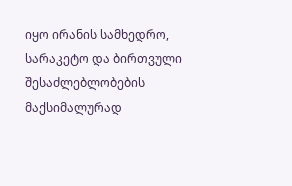იყო ირანის სამხედრო, სარაკეტო და ბირთვული შესაძლებლობების მაქსიმალურად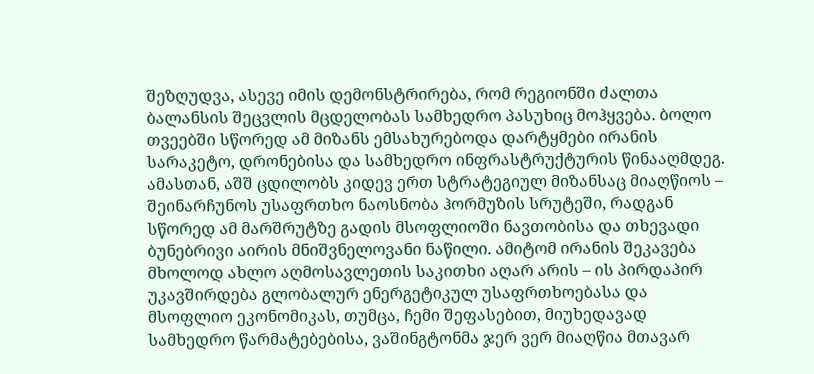შეზღუდვა, ასევე იმის დემონსტრირება, რომ რეგიონში ძალთა ბალანსის შეცვლის მცდელობას სამხედრო პასუხიც მოჰყვება. ბოლო თვეებში სწორედ ამ მიზანს ემსახურებოდა დარტყმები ირანის სარაკეტო, დრონებისა და სამხედრო ინფრასტრუქტურის წინააღმდეგ. ამასთან, აშშ ცდილობს კიდევ ერთ სტრატეგიულ მიზანსაც მიაღწიოს – შეინარჩუნოს უსაფრთხო ნაოსნობა ჰორმუზის სრუტეში, რადგან სწორედ ამ მარშრუტზე გადის მსოფლიოში ნავთობისა და თხევადი ბუნებრივი აირის მნიშვნელოვანი ნაწილი. ამიტომ ირანის შეკავება მხოლოდ ახლო აღმოსავლეთის საკითხი აღარ არის – ის პირდაპირ უკავშირდება გლობალურ ენერგეტიკულ უსაფრთხოებასა და მსოფლიო ეკონომიკას, თუმცა, ჩემი შეფასებით, მიუხედავად სამხედრო წარმატებებისა, ვაშინგტონმა ჯერ ვერ მიაღწია მთავარ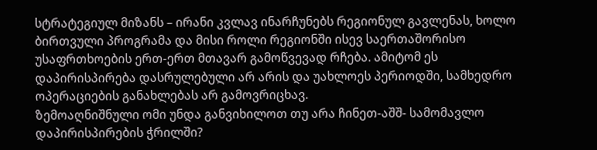სტრატეგიულ მიზანს – ირანი კვლავ ინარჩუნებს რეგიონულ გავლენას, ხოლო ბირთვული პროგრამა და მისი როლი რეგიონში ისევ საერთაშორისო უსაფრთხოების ერთ-ერთ მთავარ გამოწვევად რჩება. ამიტომ ეს დაპირისპირება დასრულებული არ არის და უახლოეს პერიოდში, სამხედრო ოპერაციების განახლებას არ გამოვრიცხავ.
ზემოაღნიშნული ომი უნდა განვიხილოთ თუ არა ჩინეთ-აშშ- სამომავლო დაპირისპირების ჭრილში?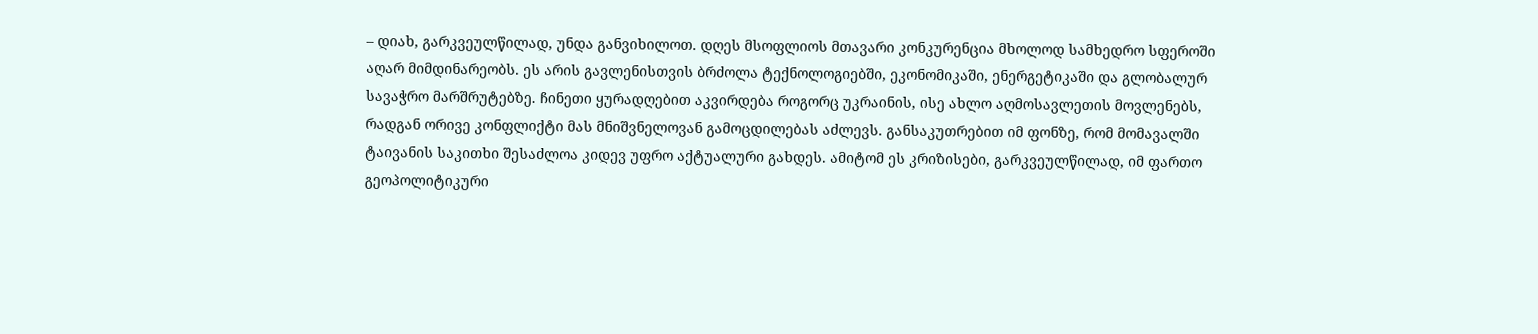– დიახ, გარკვეულწილად, უნდა განვიხილოთ. დღეს მსოფლიოს მთავარი კონკურენცია მხოლოდ სამხედრო სფეროში აღარ მიმდინარეობს. ეს არის გავლენისთვის ბრძოლა ტექნოლოგიებში, ეკონომიკაში, ენერგეტიკაში და გლობალურ სავაჭრო მარშრუტებზე. ჩინეთი ყურადღებით აკვირდება როგორც უკრაინის, ისე ახლო აღმოსავლეთის მოვლენებს, რადგან ორივე კონფლიქტი მას მნიშვნელოვან გამოცდილებას აძლევს. განსაკუთრებით იმ ფონზე, რომ მომავალში ტაივანის საკითხი შესაძლოა კიდევ უფრო აქტუალური გახდეს. ამიტომ ეს კრიზისები, გარკვეულწილად, იმ ფართო გეოპოლიტიკური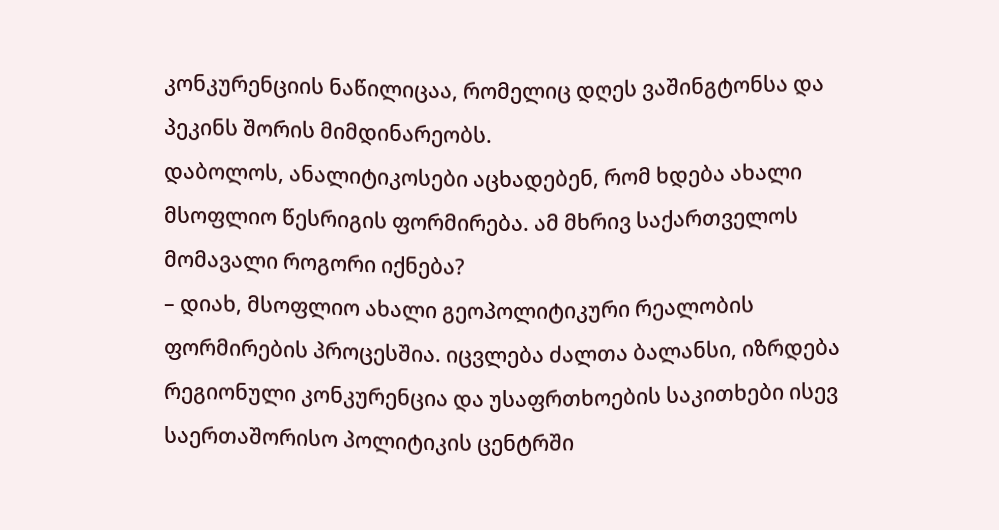კონკურენციის ნაწილიცაა, რომელიც დღეს ვაშინგტონსა და პეკინს შორის მიმდინარეობს.
დაბოლოს, ანალიტიკოსები აცხადებენ, რომ ხდება ახალი მსოფლიო წესრიგის ფორმირება. ამ მხრივ საქართველოს მომავალი როგორი იქნება?
– დიახ, მსოფლიო ახალი გეოპოლიტიკური რეალობის ფორმირების პროცესშია. იცვლება ძალთა ბალანსი, იზრდება რეგიონული კონკურენცია და უსაფრთხოების საკითხები ისევ საერთაშორისო პოლიტიკის ცენტრში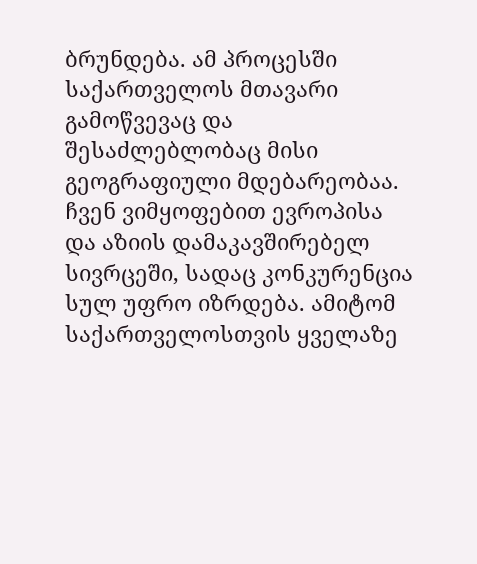ბრუნდება. ამ პროცესში საქართველოს მთავარი გამოწვევაც და შესაძლებლობაც მისი გეოგრაფიული მდებარეობაა. ჩვენ ვიმყოფებით ევროპისა და აზიის დამაკავშირებელ სივრცეში, სადაც კონკურენცია სულ უფრო იზრდება. ამიტომ საქართველოსთვის ყველაზე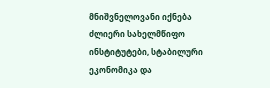მნიშვნელოვანი იქნება ძლიერი სახელმწიფო ინსტიტუტები, სტაბილური ეკონომიკა და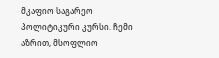მკაფიო საგარეო პოლიტიკური კურსი. ჩემი აზრით, მსოფლიო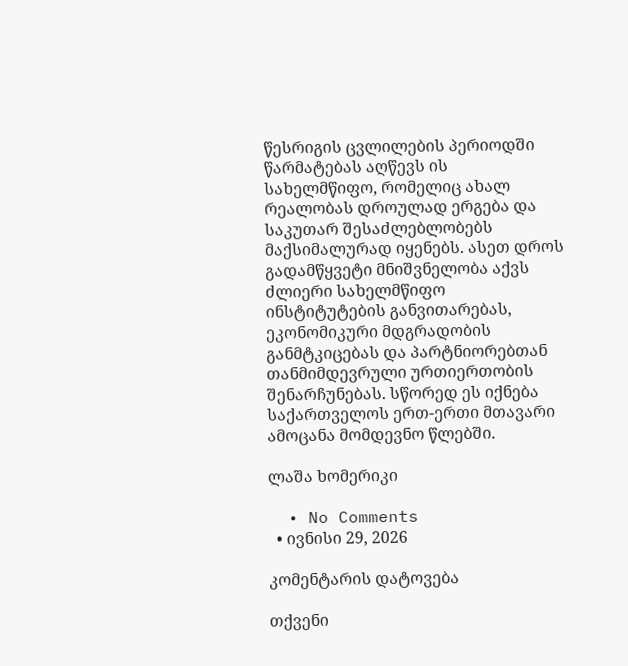წესრიგის ცვლილების პერიოდში წარმატებას აღწევს ის სახელმწიფო, რომელიც ახალ რეალობას დროულად ერგება და საკუთარ შესაძლებლობებს მაქსიმალურად იყენებს. ასეთ დროს გადამწყვეტი მნიშვნელობა აქვს ძლიერი სახელმწიფო ინსტიტუტების განვითარებას, ეკონომიკური მდგრადობის განმტკიცებას და პარტნიორებთან თანმიმდევრული ურთიერთობის შენარჩუნებას. სწორედ ეს იქნება საქართველოს ერთ-ერთი მთავარი ამოცანა მომდევნო წლებში.

ლაშა ხომერიკი

  • No Comments
  • ივნისი 29, 2026

კომენტარის დატოვება

თქვენი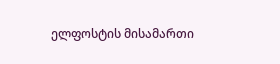ელფოსტის მისამართი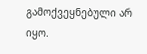გამოქვეყნებული არ იყო.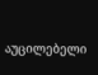აუცილებელი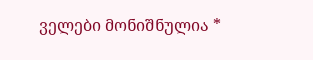ველები მონიშნულია *